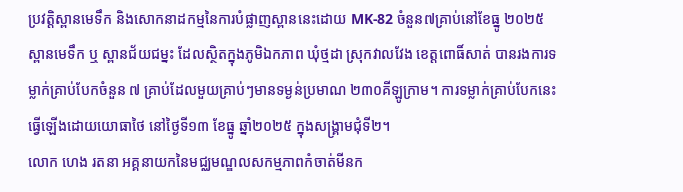ប្រវត្តិស្ពានមេទឹក និងសោកនាដកម្មនៃការបំផ្លាញស្ពាននេះដោយ MK-82 ចំនួន៧គ្រាប់នៅខែធ្នូ ២០២៥
ស្ពានមេទឹក ឬ ស្ពានជ័យជម្នះ ដែលស្ថិតក្នុងភូមិឯកភាព ឃុំថ្មដា ស្រុកវាលវែង ខេត្តពោធិ៍សាត់ បានរងការទម្លាក់គ្រាប់បែកចំនួន ៧ គ្រាប់ដែលមួយគ្រាប់ៗមានទម្ងន់ប្រមាណ ២៣០គីឡូក្រាម។ ការទម្លាក់គ្រាប់បែកនេះធ្វើឡើងដោយយោធាថៃ នៅថ្ងៃទី១៣ ខែធ្នូ ឆ្នាំ២០២៥ ក្នុងសង្គ្រាមជុំទី២។
លោក ហេង រតនា អគ្គនាយកនៃមជ្ឈមណ្ឌលសកម្មភាពកំចាត់មីនក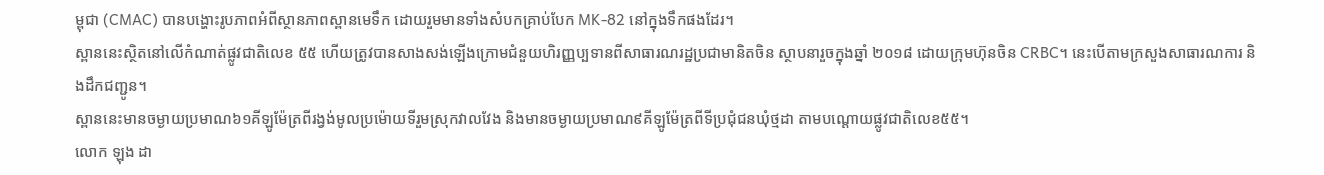ម្ពុជា (CMAC) បានបង្ហោះរូបភាពអំពីស្ថានភាពស្ពានមេទឹក ដោយរួមមានទាំងសំបកគ្រាប់បែក MK-82 នៅក្នុងទឹកផងដែរ។
ស្ពាននេះស្ថិតនៅលើកំណាត់ផ្លូវជាតិលេខ ៥៥ ហើយត្រូវបានសាងសង់ឡើងក្រោមជំនួយហិរញ្ញប្បទានពីសាធារណរដ្ឋប្រជាមានិតចិន ស្ថាបនារួចក្នុងឆ្នាំ ២០១៨ ដោយក្រុមហ៊ុនចិន CRBC។ នេះបើតាមក្រសួងសាធារណការ និងដឹកជញ្ជូន។
ស្ពាននេះមានចម្ងាយប្រមាណ៦១គីឡូម៉ែត្រពីរង្វង់មូលប្រម៉ោយទីរួមស្រុកវាលវែង និងមានចម្ងាយប្រមាណ៩គីឡូម៉ែត្រពីទីប្រជុំជនឃុំថ្មដា តាមបណ្តោយផ្លូវជាតិលេខ៥៥។
លោក ឡុង ដា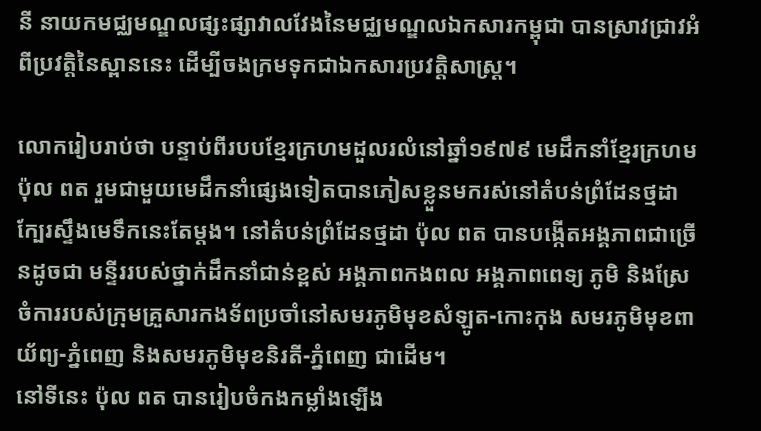នី នាយកមជ្ឈមណ្ឌលផ្សះផ្សាវាលវែងនៃមជ្ឈមណ្ឌលឯកសារកម្ពុជា បានស្រាវជ្រាវអំពីប្រវត្តិនៃស្ពាននេះ ដើម្បីចងក្រមទុកជាឯកសារប្រវត្តិសាស្ត្រ។

លោករៀបរាប់ថា បន្ទាប់ពីរបបខ្មែរក្រហមដួលរលំនៅឆ្នាំ១៩៧៩ មេដឹកនាំខ្មែរក្រហម ប៉ុល ពត រួមជាមួយមេដឹកនាំផ្សេងទៀតបានភៀសខ្លួនមករស់នៅតំបន់ព្រំដែនថ្មដា ក្បែរស្ទឹងមេទឹកនេះតែម្ដង។ នៅតំបន់ព្រំដែនថ្មដា ប៉ុល ពត បានបង្កើតអង្គភាពជាច្រើនដូចជា មន្ទីររបស់ថ្នាក់ដឹកនាំជាន់ខ្ពស់ អង្គភាពកងពល អង្គភាពពេទ្យ ភូមិ និងស្រែចំការរបស់ក្រុមគ្រួសារកងទ័ពប្រចាំនៅសមរភូមិមុខសំឡូត-កោះកុង សមរភូមិមុខពាយ័ព្យ-ភ្នំពេញ និងសមរភូមិមុខនិរតី-ភ្នំពេញ ជាដើម។
នៅទីនេះ ប៉ុល ពត បានរៀបចំកងកម្លាំងឡើង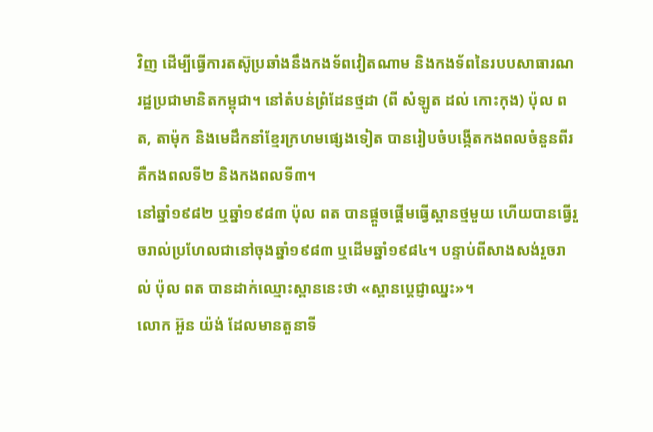វិញ ដើម្បីធ្វើការតស៊ូប្រឆាំងនឹងកងទ័ពវៀតណាម និងកងទ័ពនៃរបបសាធារណរដ្ឋប្រជាមានិតកម្ពុជា។ នៅតំបន់ព្រំដែនថ្មដា (ពី សំឡូត ដល់ កោះកុង) ប៉ុល ពត, តាម៉ុក និងមេដឹកនាំខ្មែរក្រហមផ្សេងទៀត បានរៀបចំបង្កើតកងពលចំនួនពីរ គឺកងពលទី២ និងកងពលទី៣។
នៅឆ្នាំ១៩៨២ ឬឆ្នាំ១៩៨៣ ប៉ុល ពត បានផ្តួចផ្ដើមធ្វើស្ពានថ្មមួយ ហើយបានធ្វើរួចរាល់ប្រហែលជានៅចុងឆ្នាំ១៩៨៣ ឬដើមឆ្នាំ១៩៨៤។ បន្ទាប់ពីសាងសង់រួចរាល់ ប៉ុល ពត បានដាក់ឈ្មោះស្ពាននេះថា «ស្ពានបេ្តជ្ញាឈ្នះ»។
លោក អ៊ួន យ៉ង់ ដែលមានតួនាទី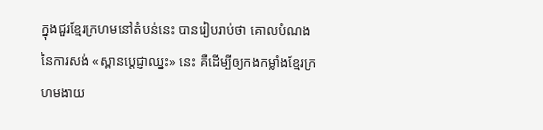ក្នុងជួរខ្មែរក្រហមនៅតំបន់នេះ បានរៀបរាប់ថា គោលបំណងនៃការសង់ «ស្ពានបេ្តជ្ញាឈ្នះ» នេះ គឺដើម្បីឲ្យកងកម្លាំងខ្មែរក្រហមងាយ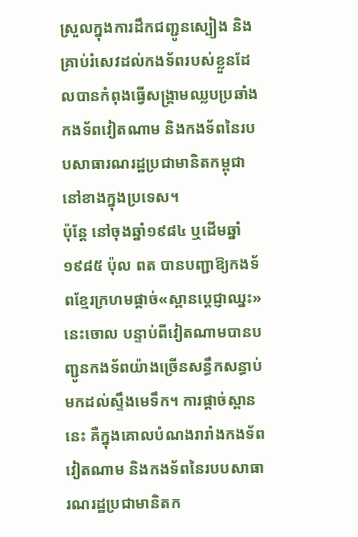ស្រួលក្នុងការដឹកជញ្ជូនស្បៀង និងគ្រាប់រំសេវដល់កងទ័ពរបស់ខ្លួនដែលបានកំពុងធ្វើសង្រ្គាមឈ្លបប្រឆាំងកងទ័ពវៀតណាម និងកងទ័ពនៃរបបសាធារណរដ្ឋប្រជាមានិតកម្ពុជានៅខាងក្នុងប្រទេស។
ប៉ុន្តែ នៅចុងឆ្នាំ១៩៨៤ ឬដើមឆ្នាំ១៩៨៥ ប៉ុល ពត បានបញ្ជាឱ្យកងទ័ពខ្មែរក្រហមផ្ដាច់«ស្ពានប្ដេជ្ញាឈ្នះ»នេះចោល បន្ទាប់ពីវៀតណាមបានបញ្ជូនកងទ័ពយ៉ាងច្រើនសន្ធឹកសន្ធាប់មកដល់ស្ទឹងមេទឹក។ ការផ្តាច់ស្ពាននេះ គឺក្នុងគោលបំណងរារាំងកងទ័ពវៀតណាម និងកងទ័ពនៃរបបសាធារណរដ្ឋប្រជាមានិតក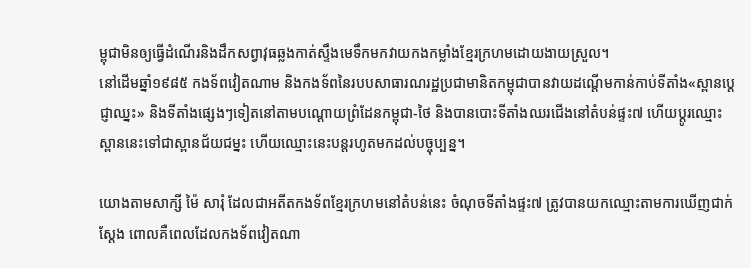ម្ពុជាមិនឲ្យធ្វើដំណើរនិងដឹកសព្វាវុធឆ្លងកាត់ស្ទឹងមេទឹកមកវាយកងកម្លាំងខ្មែរក្រហមដោយងាយស្រួល។
នៅដើមឆ្នាំ១៩៨៥ កងទ័ពវៀតណាម និងកងទ័ពនៃរបបសាធារណរដ្ឋប្រជាមានិតកម្ពុជាបានវាយដណ្តើមកាន់កាប់ទីតាំង«ស្ពានប្ដេជ្ញាឈ្នះ» និងទីតាំងផ្សេងៗទៀតនៅតាមបណ្តោយព្រំដែនកម្ពុជា-ថៃ និងបានបោះទីតាំងឈរជើងនៅតំបន់ផ្ទះ៧ ហើយប្ដូរឈ្មោះស្ពាននេះទៅជាស្ពានជ័យជម្នះ ហើយឈ្មោះនេះបន្តរហូតមកដល់បច្ចុប្បន្ន។

យោងតាមសាក្សី ម៉ៃ សារុំ ដែលជាអតីតកងទ័ពខ្មែរក្រហមនៅតំបន់នេះ ចំណុចទីតាំងផ្ទះ៧ ត្រូវបានយកឈ្មោះតាមការឃើញជាក់ស្ដែង ពោលគឺពេលដែលកងទ័ពវៀតណា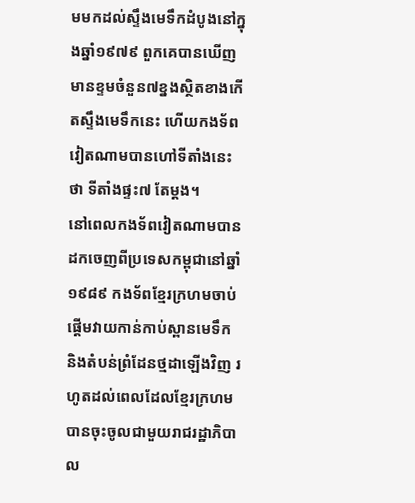មមកដល់ស្ទឹងមេទឹកដំបូងនៅក្នុងឆ្នាំ១៩៧៩ ពួកគេបានឃើញមានខ្ទមចំនួន៧ខ្នងស្ថិតខាងកើតស្ទឹងមេទឹកនេះ ហើយកងទ័ពវៀតណាមបានហៅទីតាំងនេះថា ទីតាំងផ្ទះ៧ តែម្ដង។
នៅពេលកងទ័ពវៀតណាមបានដកចេញពីប្រទេសកម្ពុជានៅឆ្នាំ១៩៨៩ កងទ័ពខ្មែរក្រហមចាប់ផ្តើមវាយកាន់កាប់ស្ពានមេទឹក និងតំបន់ព្រំដែនថ្មដាឡើងវិញ រហូតដល់ពេលដែលខ្មែរក្រហមបានចុះចូលជាមួយរាជរដ្ឋាភិបាល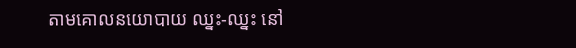តាមគោលនយោបាយ ឈ្នះ-ឈ្នះ នៅ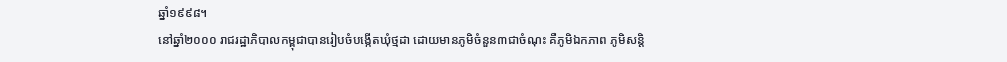ឆ្នាំ១៩៩៨។
នៅឆ្នាំ២០០០ រាជរដ្ឋាភិបាលកម្ពុជាបានរៀបចំបង្កើតឃុំថ្មដា ដោយមានភូមិចំនួន៣ជាចំណុះ គឺភូមិឯកភាព ភូមិសន្តិ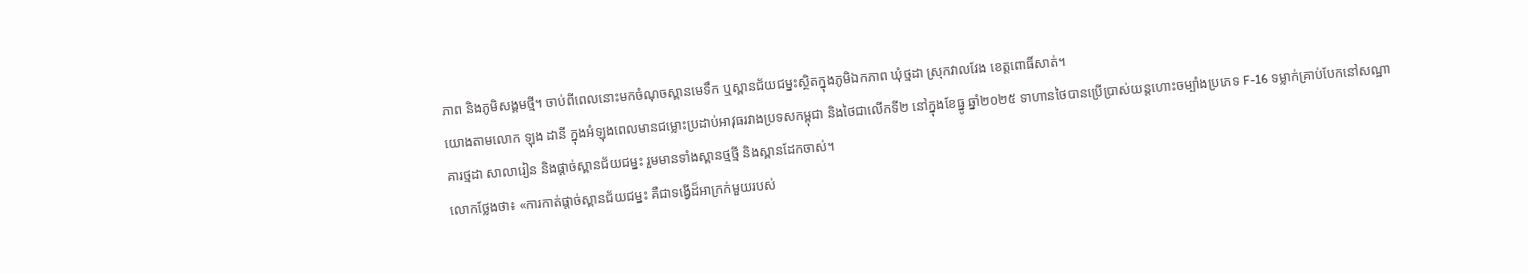ភាព និងភូមិសង្គមថ្មី។ ចាប់ពីពេលនោះមកចំណុចស្ពានមេទឹក ឬស្ពានជ័យជម្នះស្ថិតក្នុងភូមិឯកភាព ឃុំថ្មដា ស្រុកវាលវែង ខេត្តពោធិ៍សាត់។
យោងតាមលោក ឡុង ដានី ក្នុងអំឡុងពេលមានជម្លោះប្រដាប់អាវុធរវាងប្រទសកម្ពុជា និងថៃជាលើកទី២ នៅក្នុងខែធ្នូ ឆ្នាំ២០២៥ ទាហានថៃបានប្រើប្រាស់យន្តហោះចម្បាំងប្រភេទ F-16 ទម្លាក់គ្រាប់បែកនៅសណ្ឋាគារថ្មដា សាលារៀន និងផ្ដាច់ស្ពានជ័យជម្នះ រួមមានទាំងស្ពានថ្មថ្មី និងស្ពានដែកចាស់។
លោកថ្លែងថា៖ «ការកាត់ផ្ដាច់ស្ពានជ័យជម្នះ គឺជាទង្វើដ៏អាក្រក់មួយរបស់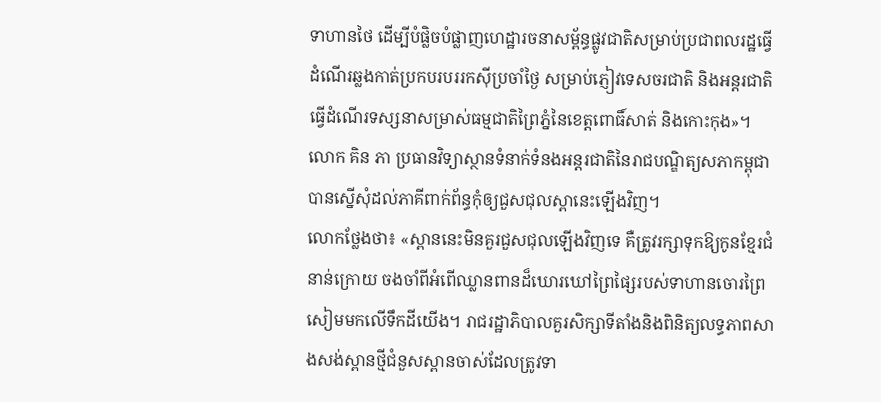ទាហានថៃ ដើម្បីបំផ្លិចបំផ្លាញហេដ្ឋារចនាសម្ព័ន្ធផ្លូវជាតិសម្រាប់ប្រជាពលរដ្ឋធ្វើដំណើរឆ្លងកាត់ប្រកបរបររកស៊ីប្រចាំថ្ងៃ សម្រាប់ភ្ញៀវទេសចរជាតិ និងអន្តរជាតិធ្វើដំណើរទស្សនាសម្រាស់ធម្មជាតិព្រៃភ្នំនៃខេត្តពោធិ៍សាត់ និងកោះកុង»។
លោក គិន ភា ប្រធានវិទ្យាស្ថានទំនាក់ទំនងអន្តរជាតិនៃរាជបណ្ឌិត្យសភាកម្ពុជា បានស្នើសុំដល់ភាគីពាក់ព័ន្ធកុំឲ្យជួសជុលស្ពានេះឡើងវិញ។
លោកថ្លែងថា៖ «ស្ពាននេះមិនគួរជួសជុលឡើងវិញទេ គឺត្រូវរក្សាទុកឱ្យកូនខ្មែរជំនាន់ក្រោយ ចងចាំពីអំពើឈ្លានពានដ៏ឃោរឃៅព្រៃផ្សៃរបស់ទាហានចោរព្រៃសៀមមកលើទឹកដីយើង។ រាជរដ្ឋាភិបាលគួរសិក្សាទីតាំងនិងពិនិត្យលទ្ធភាពសាងសង់ស្ពានថ្មីជំនួសស្ពានចាស់ដែលត្រូវទា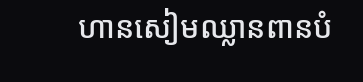ហានសៀមឈ្លានពានបំ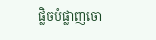ផ្លិចបំផ្លាញចោ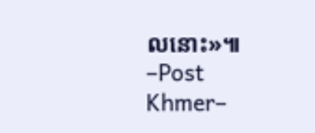លនោះ»៕
–Post Khmer–